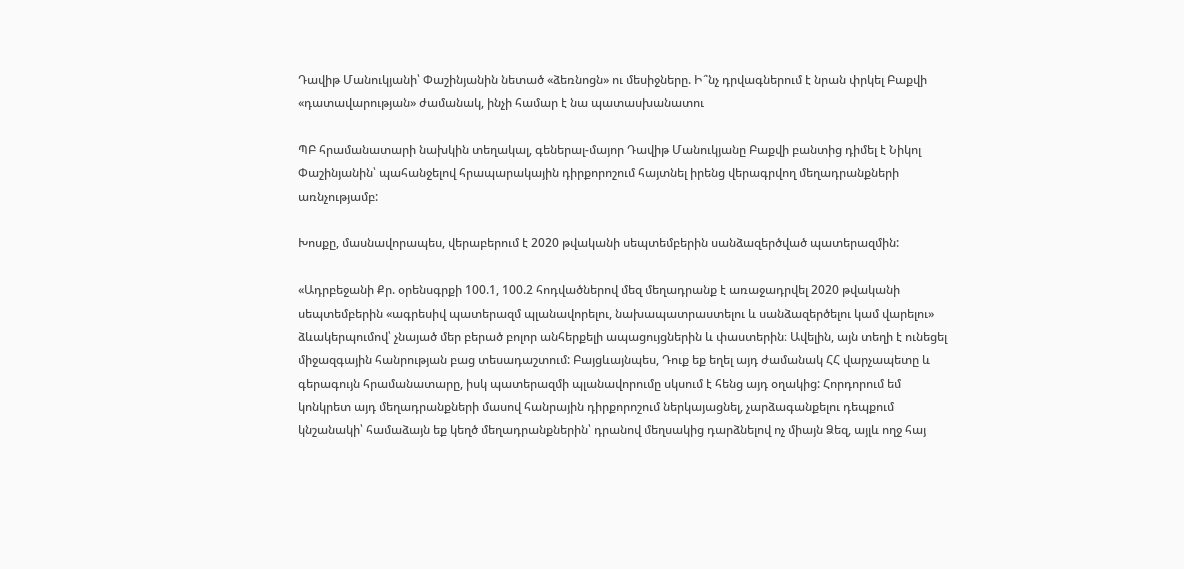Դավիթ Մանուկյանի՝ Փաշինյանին նետած «ձեռնոցն» ու մեսիջները. Ի՞նչ դրվագներում է նրան փրկել Բաքվի «դատավարության» ժամանակ, ինչի համար է նա պատասխանատու

ՊԲ հրամանատարի նախկին տեղակալ, գեներալ-մայոր Դավիթ Մանուկյանը Բաքվի բանտից դիմել է Նիկոլ Փաշինյանին՝ պահանջելով հրապարակային դիրքորոշում հայտնել իրենց վերագրվող մեղադրանքների առնչությամբ:

Խոսքը, մասնավորապես, վերաբերում է 2020 թվականի սեպտեմբերին սանձազերծված պատերազմին:

«Ադրբեջանի Քր. օրենսգրքի 100.1, 100.2 հոդվածներով մեզ մեղադրանք է առաջադրվել 2020 թվականի սեպտեմբերին «ագրեսիվ պատերազմ պլանավորելու, նախապատրաստելու և սանձազերծելու կամ վարելու» ձևակերպումով՝ չնայած մեր բերած բոլոր անհերքելի ապացույցներին և փաստերին։ Ավելին, այն տեղի է ունեցել միջազգային հանրության բաց տեսադաշտում: Բայցևայնպես, Դուք եք եղել այդ ժամանակ ՀՀ վարչապետը և գերագույն հրամանատարը, իսկ պատերազմի պլանավորումը սկսում է հենց այդ օղակից: Հորդորում եմ կոնկրետ այդ մեղադրանքների մասով հանրային դիրքորոշում ներկայացնել, չարձագանքելու դեպքում կնշանակի՝ համաձայն եք կեղծ մեղադրանքներին՝ դրանով մեղսակից դարձնելով ոչ միայն Ձեզ, այլև ողջ հայ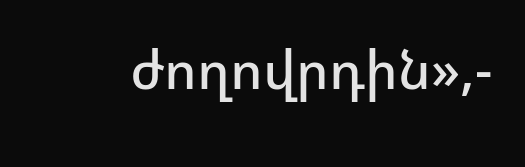ժողովրդին»,-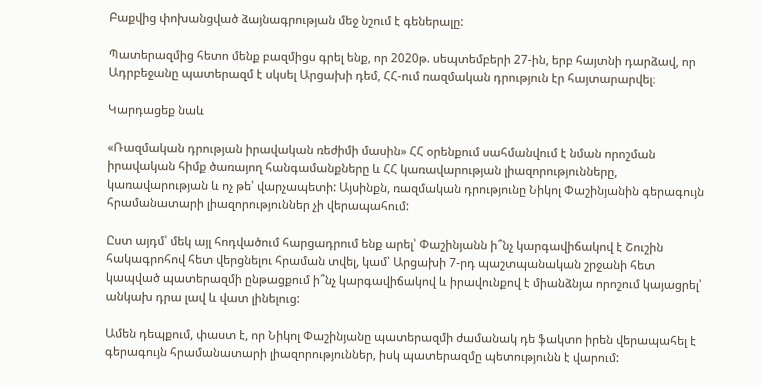Բաքվից փոխանցված ձայնագրության մեջ նշում է գեներալը:

Պատերազմից հետո մենք բազմիցս գրել ենք, որ 2020թ. սեպտեմբերի 27-ին, երբ հայտնի դարձավ, որ Ադրբեջանը պատերազմ է սկսել Արցախի դեմ, ՀՀ-ում ռազմական դրություն էր հայտարարվել։

Կարդացեք նաև

«Ռազմական դրության իրավական ռեժիմի մասին» ՀՀ օրենքում սահմանվում է նման որոշման իրավական հիմք ծառայող հանգամանքները և ՀՀ կառավարության լիազորությունները, կառավարության և ոչ թե՝ վարչապետի: Այսինքն, ռազմական դրությունը Նիկոլ Փաշինյանին գերագույն հրամանատարի լիազորություններ չի վերապահում:

Ըստ այդմ՝ մեկ այլ հոդվածում հարցադրում ենք արել՝ Փաշինյանն ի՞նչ կարգավիճակով է Շուշին հակագրոհով հետ վերցնելու հրաման տվել, կամ՝ Արցախի 7-րդ պաշտպանական շրջանի հետ կապված պատերազմի ընթացքում ի՞նչ կարգավիճակով և իրավունքով է միանձնյա որոշում կայացրել՝ անկախ դրա լավ և վատ լինելուց:

Ամեն դեպքում, փաստ է, որ Նիկոլ Փաշինյանը պատերազմի ժամանակ դե ֆակտո իրեն վերապահել է գերագույն հրամանատարի լիազորություններ, իսկ պատերազմը պետությունն է վարում: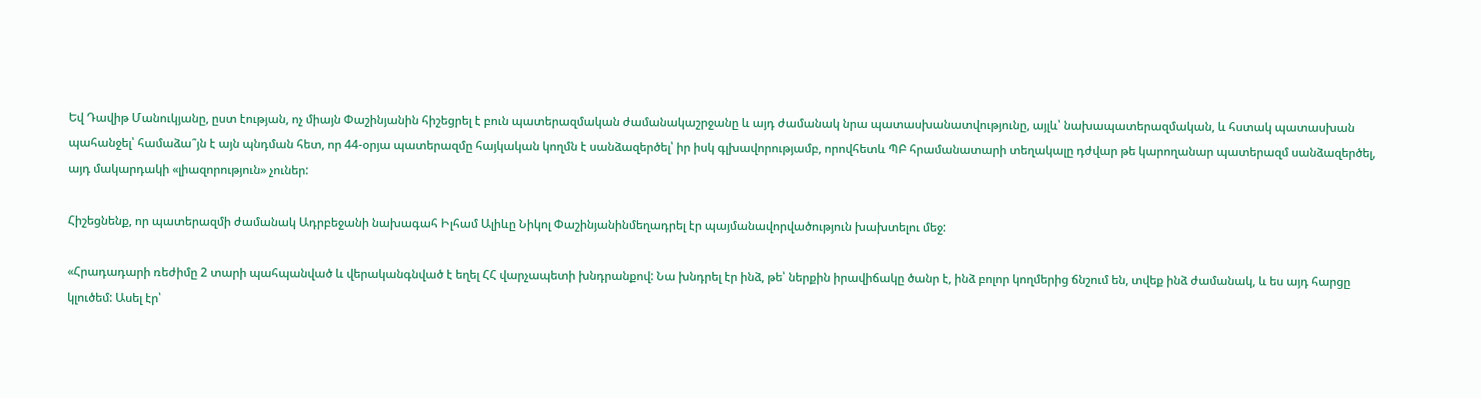Եվ Դավիթ Մանուկյանը, ըստ էության, ոչ միայն Փաշինյանին հիշեցրել է բուն պատերազմական ժամանակաշրջանը և այդ ժամանակ նրա պատասխանատվությունը, այլև՝ նախապատերազմական, և հստակ պատասխան պահանջել՝ համաձա՞յն է այն պնդման հետ, որ 44-օրյա պատերազմը հայկական կողմն է սանձազերծել՝ իր իսկ գլխավորությամբ, որովհետև ՊԲ հրամանատարի տեղակալը դժվար թե կարողանար պատերազմ սանձազերծել, այդ մակարդակի «լիազորություն» չուներ:

Հիշեցնենք, որ պատերազմի ժամանակ Ադրբեջանի նախագահ Իլհամ Ալիևը Նիկոլ Փաշինյանինմեղադրել էր պայմանավորվածություն խախտելու մեջ:

«Հրադադարի ռեժիմը 2 տարի պահպանված և վերականգնված է եղել ՀՀ վարչապետի խնդրանքով: Նա խնդրել էր ինձ, թե՝ ներքին իրավիճակը ծանր է, ինձ բոլոր կողմերից ճնշում են, տվեք ինձ ժամանակ, և ես այդ հարցը կլուծեմ: Ասել էր՝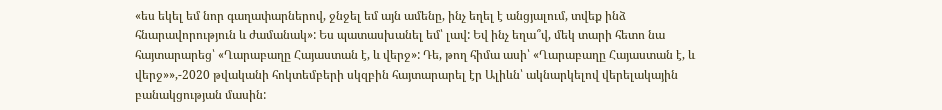«ես եկել եմ նոր գաղափարներով, ջնջել եմ այն ամենը, ինչ եղել է անցյալում, տվեք ինձ հնարավորություն և ժամանակ»: Ես պատասխանել եմ՝ լավ: Եվ ինչ եղա՞վ, մեկ տարի հետո նա հայտարարեց՝ «Ղարաբաղը Հայաստան է, և վերջ»: Դե, թող հիմա ասի՝ «Ղարաբաղը Հայաստան է, և վերջ»»,-2020 թվականի հոկտեմբերի սկզբին հայտարարել էր Ալիևն՝ ակնարկելով վերելակային բանակցության մասին: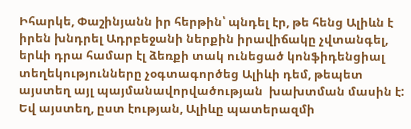Իհարկե, Փաշինյանն իր հերթին՝ պնդել էր, թե հենց Ալիևն է իրեն խնդրել Ադրբեջանի ներքին իրավիճակը չվտանգել, երևի դրա համար էլ ձեռքի տակ ունեցած կոնֆիդենցիալ տեղեկությունները չօգտագործեց Ալիևի դեմ, թեպետ այստեղ այլ պայմանավորվածության  խախտման մասին է: Եվ այստեղ, ըստ էության, Ալիևը պատերազմի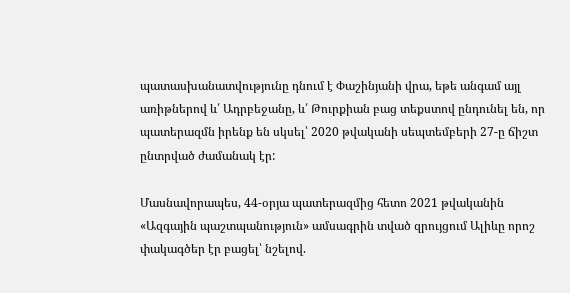պատասխանատվությունը դնում է Փաշինյանի վրա, եթե անգամ այլ առիթներով և՛ Ադրբեջանը, և՛ Թուրքիան բաց տեքստով ընդունել են, որ պատերազմն իրենք են սկսել՝ 2020 թվականի սեպտեմբերի 27-ը ճիշտ ընտրված ժամանակ էր:

Մասնավորապես, 44-օրյա պատերազմից հետո 2021 թվականին «Ազգային պաշտպանություն» ամսագրին տված զրույցում Ալիևը որոշ փակագծեր էր բացել՝ նշելով.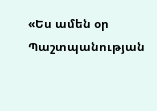«Ես ամեն օր Պաշտպանության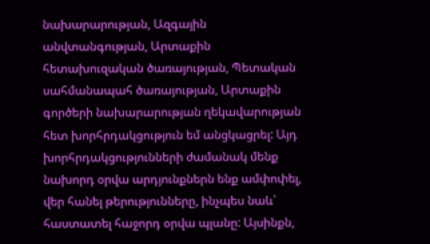նախարարության, Ազգային անվտանգության, Արտաքին հետախուզական ծառայության, Պետական սահմանապահ ծառայության, Արտաքին գործերի նախարարության ղեկավարության հետ խորհրդակցություն եմ անցկացրել: Այդ խորհրդակցությունների ժամանակ մենք նախորդ օրվա արդյունքներն ենք ամփոփել, վեր հանել թերությունները, ինչպես նաև՝ հաստատել հաջորդ օրվա պլանը: Այսինքն,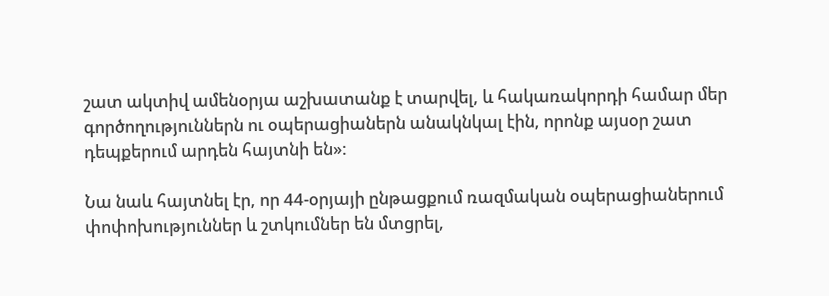շատ ակտիվ ամենօրյա աշխատանք է տարվել, և հակառակորդի համար մեր գործողություններն ու օպերացիաներն անակնկալ էին, որոնք այսօր շատ դեպքերում արդեն հայտնի են»:

Նա նաև հայտնել էր, որ 44-օրյայի ընթացքում ռազմական օպերացիաներում փոփոխություններ և շտկումներ են մտցրել,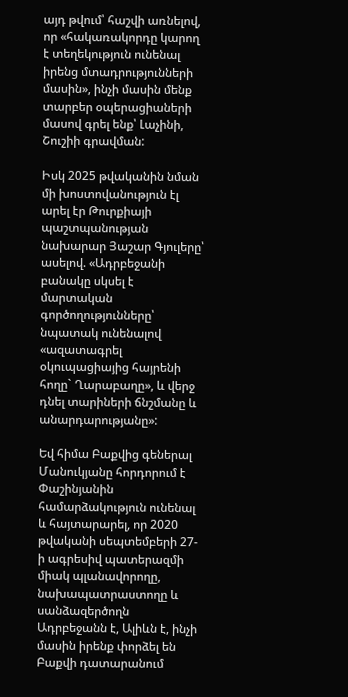այդ թվում՝ հաշվի առնելով, որ «հակառակորդը կարող է տեղեկություն ունենալ իրենց մտադրությունների մասին», ինչի մասին մենք տարբեր օպերացիաների մասով գրել ենք՝ Լաչինի, Շուշիի գրավման:

Իսկ 2025 թվականին նման մի խոստովանություն էլ արել էր Թուրքիայի պաշտպանության նախարար Յաշար Գյուլերը՝ ասելով. «Ադրբեջանի բանակը սկսել է մարտական գործողությունները՝ նպատակ ունենալով «ազատագրել օկուպացիայից հայրենի հողը` Ղարաբաղը», և վերջ դնել տարիների ճնշմանը և անարդարությանը»:

Եվ հիմա Բաքվից գեներալ Մանուկյանը հորդորում է Փաշինյանին համարձակություն ունենալ և հայտարարել, որ 2020 թվականի սեպտեմբերի 27-ի ագրեսիվ պատերազմի միակ պլանավորողը, նախապատրաստողը և սանձազերծողն Ադրբեջանն է, Ալիևն է, ինչի մասին իրենք փորձել են Բաքվի դատարանում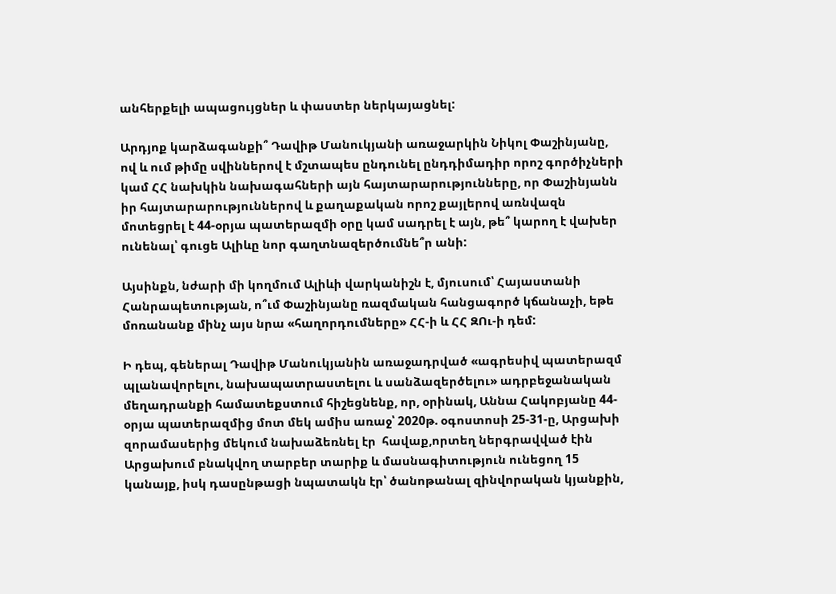անհերքելի ապացույցներ և փաստեր ներկայացնել:

Արդյոք կարձագանքի՞ Դավիթ Մանուկյանի առաջարկին Նիկոլ Փաշինյանը, ով և ում թիմը սվիններով է մշտապես ընդունել ընդդիմադիր որոշ գործիչների կամ ՀՀ նախկին նախագահների այն հայտարարությունները, որ Փաշինյանն իր հայտարարություններով և քաղաքական որոշ քայլերով առնվազն մոտեցրել է 44-օրյա պատերազմի օրը կամ սադրել է այն, թե՞ կարող է վախեր ունենալ՝ գուցե Ալիևը նոր գաղտնազերծումնե՞ր անի:

Այսինքն, նժարի մի կողմում Ալիևի վարկանիշն է, մյուսում՝ Հայաստանի Հանրապետության, ո՞ւմ Փաշինյանը ռազմական հանցագործ կճանաչի, եթե մոռանանք մինչ այս նրա «հաղորդումները» ՀՀ-ի և ՀՀ ԶՈւ-ի դեմ:

Ի դեպ, գեներալ Դավիթ Մանուկյանին առաջադրված «ագրեսիվ պատերազմ պլանավորելու, նախապատրաստելու և սանձազերծելու» ադրբեջանական մեղադրանքի համատեքստում հիշեցնենք, որ, օրինակ, Աննա Հակոբյանը 44-օրյա պատերազմից մոտ մեկ ամիս առաջ՝ 2020թ. օգոստոսի 25-31-ը, Արցախի զորամասերից մեկում նախաձեռնել էր  հավաք,որտեղ ներգրավված էին Արցախում բնակվող տարբեր տարիք և մասնագիտություն ունեցող 15 կանայք, իսկ դասընթացի նպատակն էր՝ ծանոթանալ զինվորական կյանքին,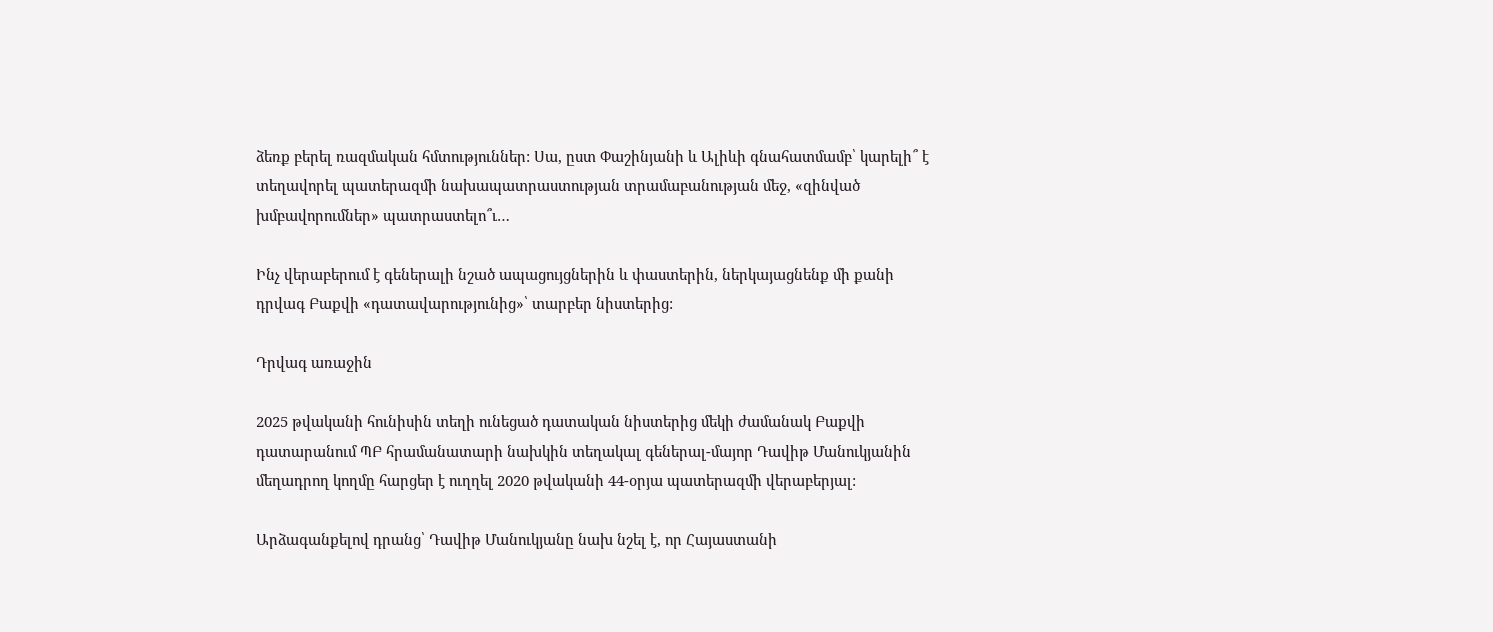ձեռք բերել ռազմական հմտություններ: Սա, ըստ Փաշինյանի և Ալիևի գնահատմամբ՝ կարելի՞ է տեղավորել պատերազմի նախապատրաստության տրամաբանության մեջ, «զինված խմբավորումներ» պատրաստելո՞ւ…

Ինչ վերաբերում է գեներալի նշած ապացույցներին և փաստերին, ներկայացնենք մի քանի դրվագ Բաքվի «դատավարությունից»՝ տարբեր նիստերից:

Դրվագ առաջին

2025 թվականի հունիսին տեղի ունեցած դատական նիստերից մեկի ժամանակ Բաքվի դատարանում ՊԲ հրամանատարի նախկին տեղակալ գեներալ-մայոր Դավիթ Մանուկյանին մեղադրող կողմը հարցեր է ուղղել 2020 թվականի 44-օրյա պատերազմի վերաբերյալ:

Արձագանքելով դրանց՝ Դավիթ Մանուկյանը նախ նշել է, որ Հայաստանի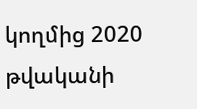կողմից 2020 թվականի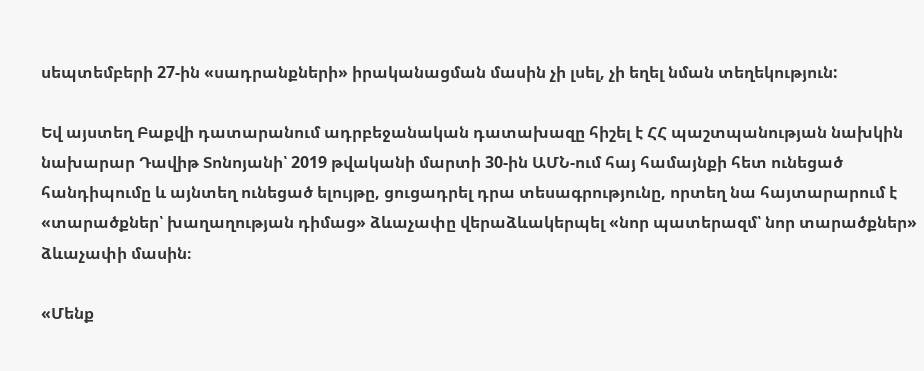սեպտեմբերի 27-ին «սադրանքների» իրականացման մասին չի լսել, չի եղել նման տեղեկություն:

Եվ այստեղ Բաքվի դատարանում ադրբեջանական դատախազը հիշել է ՀՀ պաշտպանության նախկին նախարար Դավիթ Տոնոյանի՝ 2019 թվականի մարտի 30-ին ԱՄՆ-ում հայ համայնքի հետ ունեցած հանդիպումը և այնտեղ ունեցած ելույթը, ցուցադրել դրա տեսագրությունը, որտեղ նա հայտարարում է «տարածքներ՝ խաղաղության դիմաց» ձևաչափը վերաձևակերպել «նոր պատերազմ՝ նոր տարածքներ» ձևաչափի մասին։

«Մենք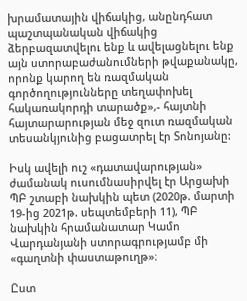խրամատային վիճակից, անընդհատ պաշտպանական վիճակից ձերբազատվելու ենք և ավելացնելու ենք այն ստորաբաժանումների թվաքանակը, որոնք կարող են ռազմական գործողությունները տեղափոխել հակառակորդի տարածք»,- հայտնի հայտարարության մեջ զուտ ռազմական տեսանկյունից բացատրել էր Տոնոյանը:

Իսկ ավելի ուշ «դատավարության» ժամանակ ուսումնասիրվել էր Արցախի ՊԲ շտաբի նախկին պետ (2020թ. մարտի 19-ից 2021թ. սեպտեմբերի 11), ՊԲ նախկին հրամանատար Կամո Վարդանյանի ստորագրությամբ մի «գաղտնի փաստաթուղթ»։

Ըստ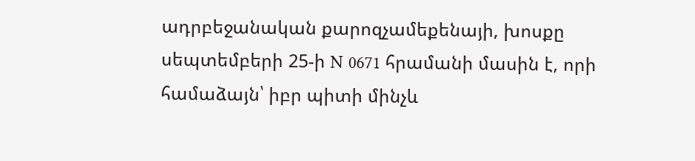ադրբեջանական քարոզչամեքենայի, խոսքը սեպտեմբերի 25-ի N 0671 հրամանի մասին է, որի համաձայն՝ իբր պիտի մինչև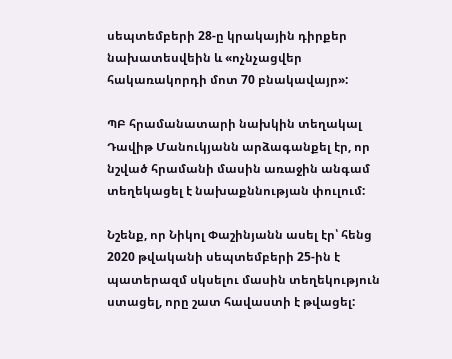սեպտեմբերի 28-ը կրակային դիրքեր նախատեսվեին և «ոչնչացվեր հակառակորդի մոտ 70 բնակավայր»:

ՊԲ հրամանատարի նախկին տեղակալ Դավիթ Մանուկյանն արձագանքել էր, որ նշված հրամանի մասին առաջին անգամ տեղեկացել է նախաքննության փուլում:

Նշենք, որ Նիկոլ Փաշինյանն ասել էր՝ հենց 2020 թվականի սեպտեմբերի 25-ին է պատերազմ սկսելու մասին տեղեկություն ստացել, որը շատ հավաստի է թվացել: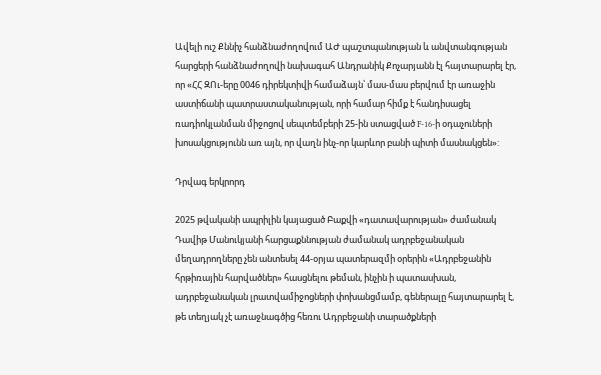Ավելի ուշ Քննիչ հանձնաժողովում ԱԺ պաշտպանության և անվտանգության հարցերի հանձնաժողովի նախագահ Անդրանիկ Քոչարյանն էլ հայտարարել էր, որ «ՀՀ ԶՈւ-երը 0046 դիրեկտիվի համաձայն՝ մաս-մաս բերվում էր առաջին աստիճանի պատրաստականության, որի համար հիմք է հանդիսացել ռադիոկլանման միջոցով սեպտեմբերի 25-ին ստացված F-16-ի օդաչուների խոսակցությունն առ այն, որ վաղն ինչ-որ կարևոր բանի պիտի մասնակցեն»:

Դրվագ երկրորդ

2025 թվականի ապրիլին կայացած Բաքվի «դատավարության» ժամանակ Դավիթ Մանուկյանի հարցաքննության ժամանակ ադրբեջանական մեղադրողները չեն անտեսել 44-օրյա պատերազմի օրերին «Ադրբեջանին հրթիռային հարվածներ» հասցնելու թեման, ինչին ի պատասխան, ադրբեջանական լրատվամիջոցների փոխանցմամբ, գեներալը հայտարարել է, թե տեղյակ չէ առաջնագծից հեռու Ադրբեջանի տարածքների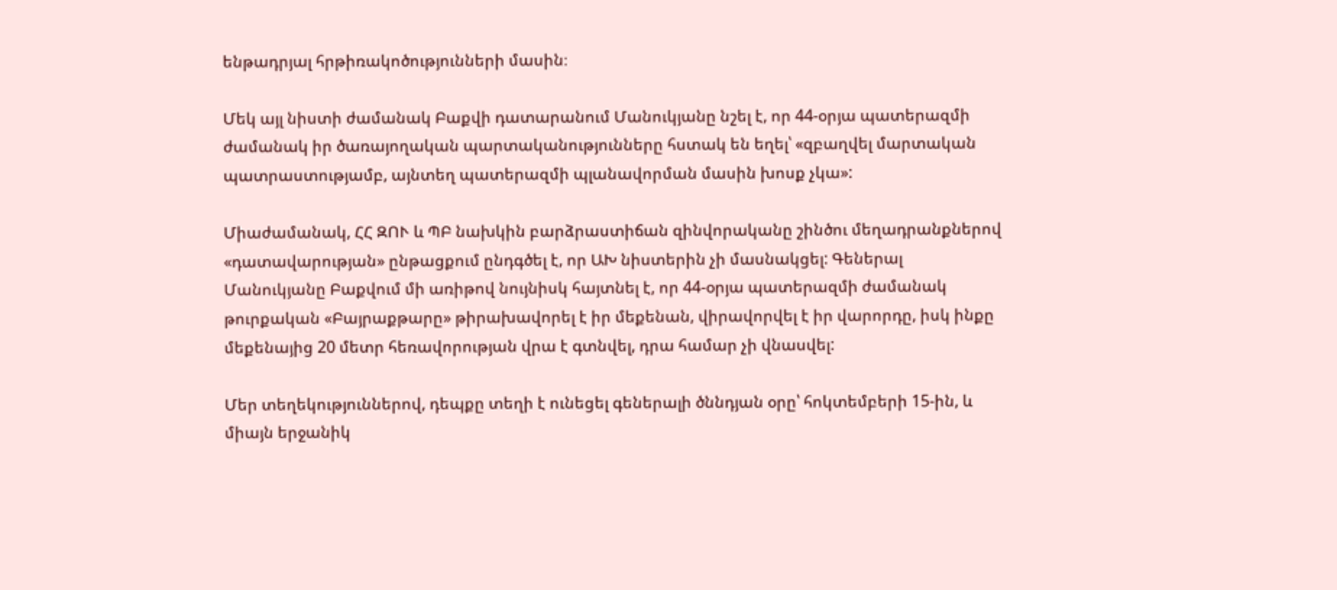ենթադրյալ հրթիռակոծությունների մասին։

Մեկ այլ նիստի ժամանակ Բաքվի դատարանում Մանուկյանը նշել է, որ 44-օրյա պատերազմի ժամանակ իր ծառայողական պարտականությունները հստակ են եղել՝ «զբաղվել մարտական պատրաստությամբ, այնտեղ պատերազմի պլանավորման մասին խոսք չկա»:

Միաժամանակ, ՀՀ ԶՈՒ և ՊԲ նախկին բարձրաստիճան զինվորականը շինծու մեղադրանքներով «դատավարության» ընթացքում ընդգծել է, որ ԱԽ նիստերին չի մասնակցել: Գեներալ Մանուկյանը Բաքվում մի առիթով նույնիսկ հայտնել է, որ 44-օրյա պատերազմի ժամանակ թուրքական «Բայրաքթարը» թիրախավորել է իր մեքենան, վիրավորվել է իր վարորդը, իսկ ինքը մեքենայից 20 մետր հեռավորության վրա է գտնվել, դրա համար չի վնասվել:

Մեր տեղեկություններով, դեպքը տեղի է ունեցել գեներալի ծննդյան օրը՝ հոկտեմբերի 15-ին, և միայն երջանիկ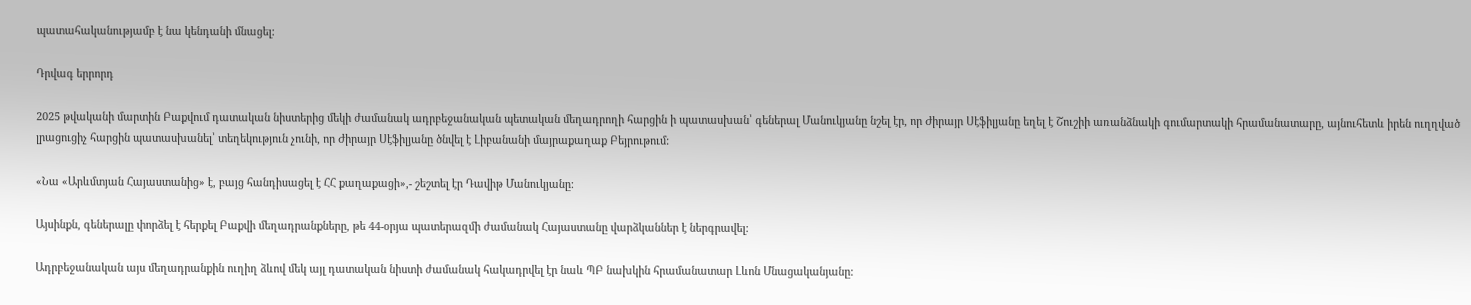պատահականությամբ է նա կենդանի մնացել:

Դրվագ երրորդ

2025 թվականի մարտին Բաքվում դատական նիստերից մեկի ժամանակ ադրբեջանական պետական մեղադրողի հարցին ի պատասխան՝ գեներալ Մանուկյանը նշել էր, որ Ժիրայր Սէֆիլյանը եղել է Շուշիի առանձնակի գումարտակի հրամանատարը, այնուհետև իրեն ուղղված լրացուցիչ հարցին պատասխանել՝ տեղեկություն չունի, որ Ժիրայր Սէֆիլյանը ծնվել է Լիբանանի մայրաքաղաք Բեյրութում:

«Նա «Արևմտյան Հայաստանից» է, բայց հանդիսացել է ՀՀ քաղաքացի»,- շեշտել էր Դավիթ Մանուկյանը:

Այսինքն, գեներալը փորձել է հերքել Բաքվի մեղադրանքները, թե 44-օրյա պատերազմի ժամանակ Հայաստանը վարձկաններ է ներգրավել:

Ադրբեջանական այս մեղադրանքին ուղիղ ձևով մեկ այլ դատական նիստի ժամանակ հակադրվել էր նաև ՊԲ նախկին հրամանատար Լևոն Մնացականյանը: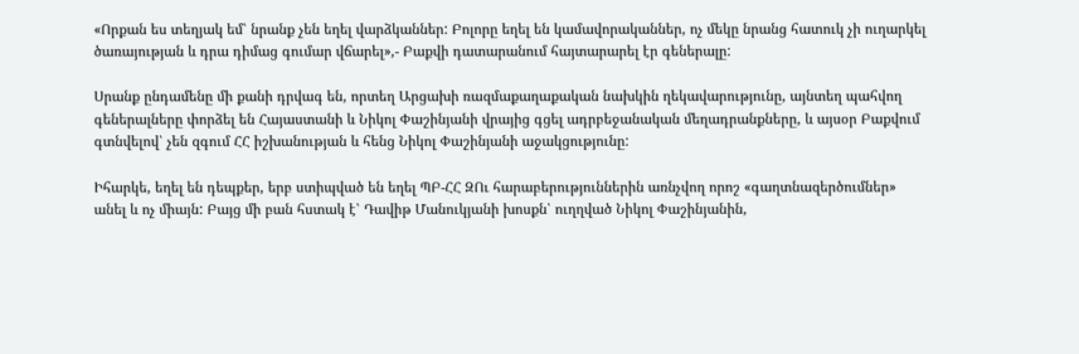«Որքան ես տեղյակ եմ՝ նրանք չեն եղել վարձկաններ: Բոլորը եղել են կամավորականներ, ոչ մեկը նրանց հատուկ չի ուղարկել ծառայության և դրա դիմաց գումար վճարել»,- Բաքվի դատարանում հայտարարել էր գեներալը:

Սրանք ընդամենը մի քանի դրվագ են, որտեղ Արցախի ռազմաքաղաքական նախկին ղեկավարությունը, այնտեղ պահվող գեներալները փորձել են Հայաստանի և Նիկոլ Փաշինյանի վրայից գցել ադրբեջանական մեղադրանքները, և այսօր Բաքվում գտնվելով՝ չեն զգում ՀՀ իշխանության և հենց Նիկոլ Փաշինյանի աջակցությունը:

Իհարկե, եղել են դեպքեր, երբ ստիպված են եղել ՊԲ-ՀՀ ԶՈւ հարաբերություններին առնչվող որոշ «գաղտնազերծումներ» անել և ոչ միայն: Բայց մի բան հստակ է՝ Դավիթ Մանուկյանի խոսքն՝ ուղղված Նիկոլ Փաշինյանին,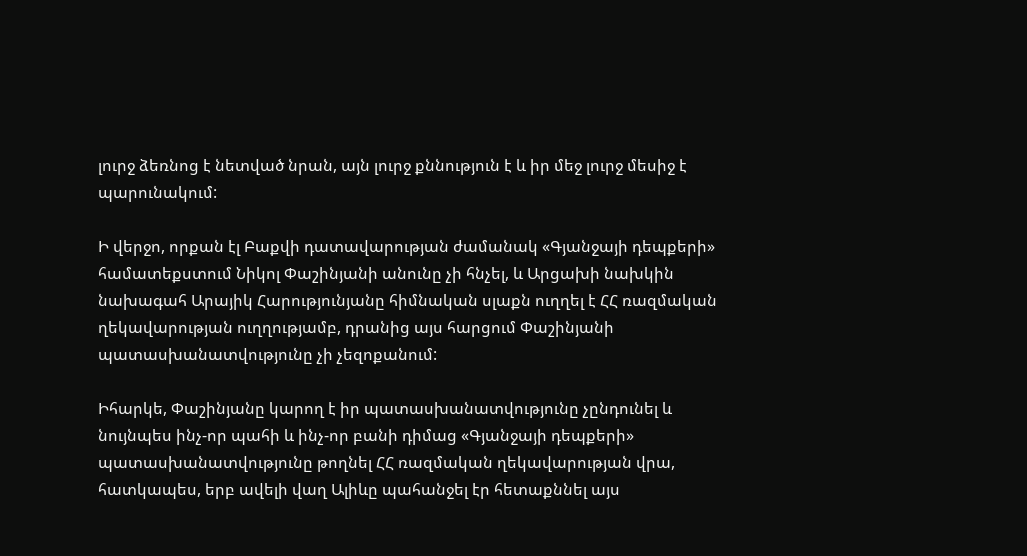լուրջ ձեռնոց է նետված նրան, այն լուրջ քննություն է և իր մեջ լուրջ մեսիջ է պարունակում:

Ի վերջո, որքան էլ Բաքվի դատավարության ժամանակ «Գյանջայի դեպքերի» համատեքստում Նիկոլ Փաշինյանի անունը չի հնչել, և Արցախի նախկին նախագահ Արայիկ Հարությունյանը հիմնական սլաքն ուղղել է ՀՀ ռազմական ղեկավարության ուղղությամբ, դրանից այս հարցում Փաշինյանի պատասխանատվությունը չի չեզոքանում:

Իհարկե, Փաշինյանը կարող է իր պատասխանատվությունը չընդունել և նույնպես ինչ-որ պահի և ինչ-որ բանի դիմաց «Գյանջայի դեպքերի» պատասխանատվությունը թողնել ՀՀ ռազմական ղեկավարության վրա, հատկապես, երբ ավելի վաղ Ալիևը պահանջել էր հետաքննել այս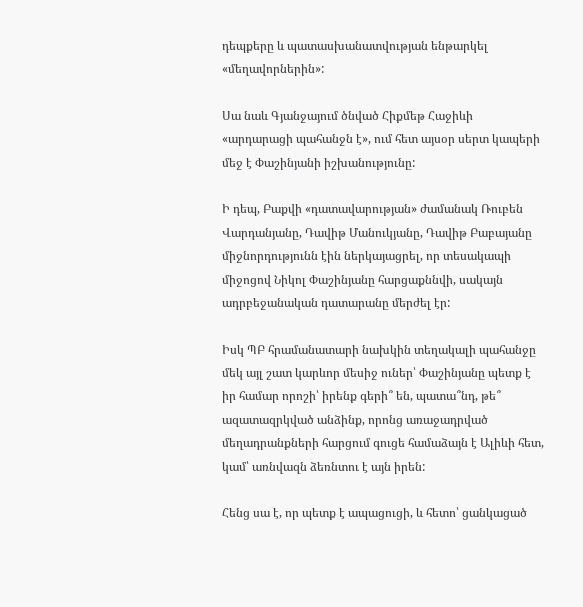դեպքերը և պատասխանատվության ենթարկել «մեղավորներին»:

Սա նաև Գյանջայում ծնված Հիքմեթ Հաջիևի «արդարացի պահանջն է», ում հետ այսօր սերտ կապերի մեջ է Փաշինյանի իշխանությունը:

Ի դեպ, Բաքվի «դատավարության» ժամանակ Ռուբեն Վարդանյանը, Դավիթ Մանուկյանը, Դավիթ Բաբայանը միջնորդությունն էին ներկայացրել, որ տեսակապի միջոցով Նիկոլ Փաշինյանը հարցաքննվի, սակայն ադրբեջանական դատարանը մերժել էր:

Իսկ ՊԲ հրամանատարի նախկին տեղակալի պահանջը մեկ այլ շատ կարևոր մեսիջ ուներ՝ Փաշինյանը պետք է իր համար որոշի՝ իրենք գերի՞ են, պատա՞նդ, թե՞ ազատազրկված անձինք, որոնց առաջադրված մեղադրանքների հարցում գուցե համաձայն է Ալիևի հետ, կամ՝ առնվազն ձեռնտու է այն իրեն:

Հենց սա է, որ պետք է ապացուցի, և հետո՝ ցանկացած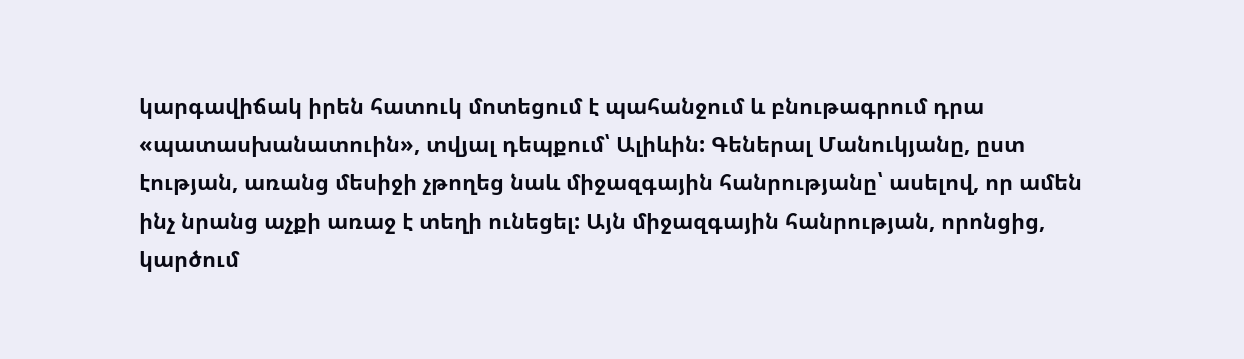կարգավիճակ իրեն հատուկ մոտեցում է պահանջում և բնութագրում դրա «պատասխանատուին», տվյալ դեպքում՝ Ալիևին: Գեներալ Մանուկյանը, ըստ էության, առանց մեսիջի չթողեց նաև միջազգային հանրությանը՝ ասելով, որ ամեն ինչ նրանց աչքի առաջ է տեղի ունեցել: Այն միջազգային հանրության, որոնցից, կարծում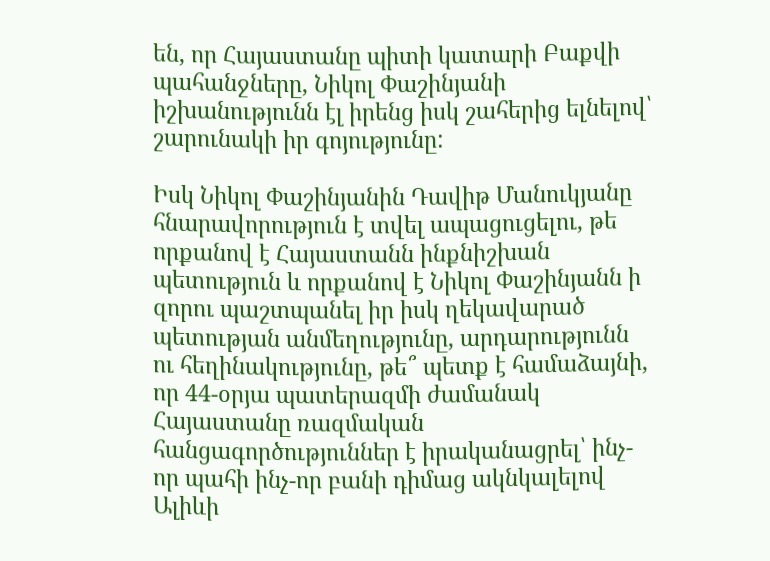են, որ Հայաստանը պիտի կատարի Բաքվի պահանջները, Նիկոլ Փաշինյանի իշխանությունն էլ իրենց իսկ շահերից ելնելով՝ շարունակի իր գոյությունը:

Իսկ Նիկոլ Փաշինյանին Դավիթ Մանուկյանը հնարավորություն է տվել ապացուցելու, թե որքանով է Հայաստանն ինքնիշխան պետություն և որքանով է Նիկոլ Փաշինյանն ի զորու պաշտպանել իր իսկ ղեկավարած պետության անմեղությունը, արդարությունն ու հեղինակությունը, թե՞ պետք է համաձայնի, որ 44-օրյա պատերազմի ժամանակ Հայաստանը ռազմական հանցագործություններ է իրականացրել՝ ինչ-որ պահի ինչ-որ բանի դիմաց ակնկալելով Ալիևի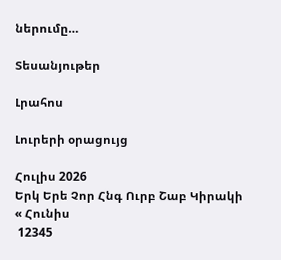ներումը…

Տեսանյութեր

Լրահոս

Լուրերի օրացույց

Հուլիս 2026
Երկ Երե Չոր Հնգ Ուրբ Շաբ Կիրակի
« Հունիս
 12345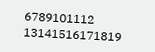6789101112
13141516171819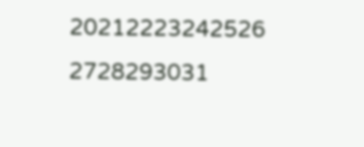20212223242526
2728293031